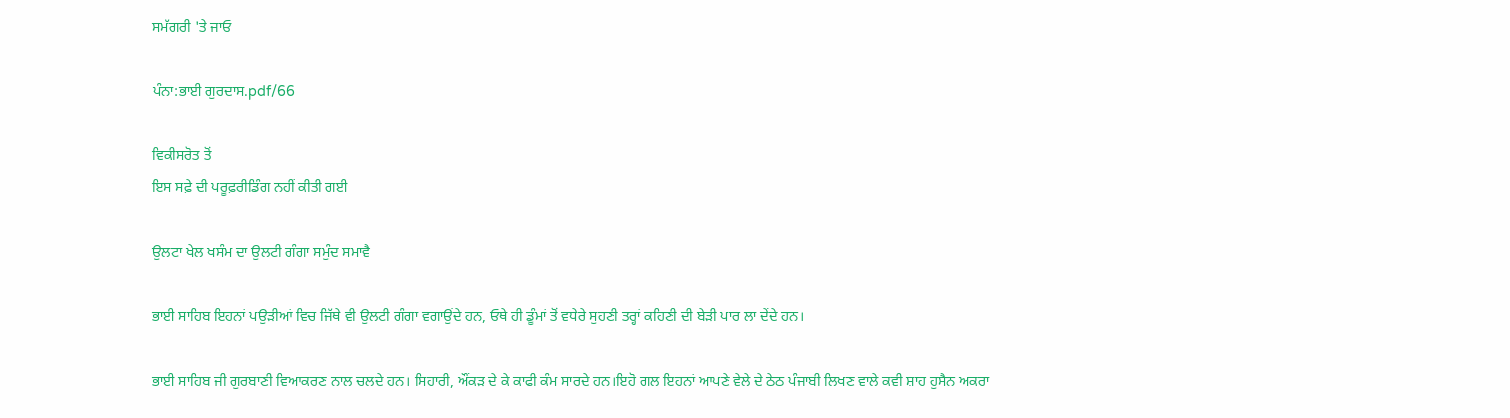ਸਮੱਗਰੀ 'ਤੇ ਜਾਓ

ਪੰਨਾ:ਭਾਈ ਗੁਰਦਾਸ.pdf/66

ਵਿਕੀਸਰੋਤ ਤੋਂ
ਇਸ ਸਫ਼ੇ ਦੀ ਪਰੂਫ਼ਰੀਡਿੰਗ ਨਹੀਂ ਕੀਤੀ ਗਈ

ਉਲਟਾ ਖੇਲ ਖਸੰਮ ਦਾ ਉਲਟੀ ਗੰਗਾ ਸਮੁੰਦ ਸਮਾਵੈ

ਭਾਈ ਸਾਹਿਬ ਇਹਨਾਂ ਪਉੜੀਆਂ ਵਿਚ ਜਿੱਥੇ ਵੀ ਉਲਟੀ ਗੰਗਾ ਵਗਾਉਂਦੇ ਹਨ, ਓਥੇ ਹੀ ਡੂੰਮਾਂ ਤੋਂ ਵਧੇਰੇ ਸੁਹਣੀ ਤਰ੍ਹਾਂ ਕਹਿਣੀ ਦੀ ਬੇੜੀ ਪਾਰ ਲਾ ਦੇਂਦੇ ਹਨ।

ਭਾਈ ਸਾਹਿਬ ਜੀ ਗੁਰਬਾਣੀ ਵਿਆਕਰਣ ਨਾਲ ਚਲਦੇ ਹਨ। ਸਿਹਾਰੀ, ਔਂਕੜ ਦੇ ਕੇ ਕਾਫੀ ਕੰਮ ਸਾਰਦੇ ਹਨ।ਇਹੋ ਗਲ ਇਹਨਾਂ ਆਪਣੇ ਵੇਲੇ ਦੇ ਠੇਠ ਪੰਜਾਬੀ ਲਿਖਣ ਵਾਲੇ ਕਵੀ ਸ਼ਾਹ ਹੁਸੈਨ ਅਕਰਾ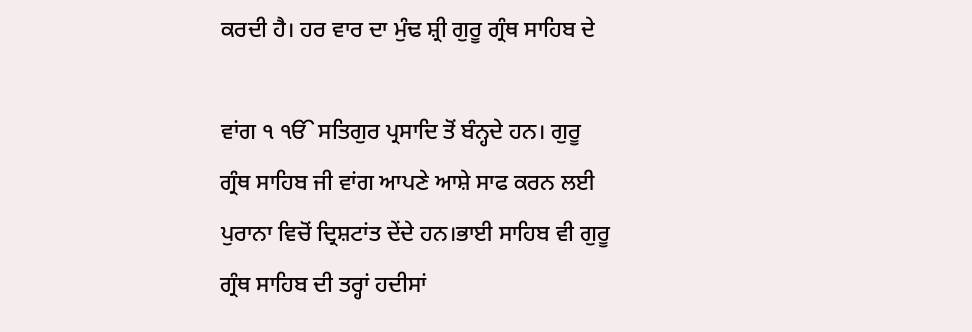ਕਰਦੀ ਹੈ। ਹਰ ਵਾਰ ਦਾ ਮੁੰਢ ਸ਼੍ਰੀ ਗੁਰੂ ਗ੍ਰੰਥ ਸਾਹਿਬ ਦੇ

ਵਾਂਗ ੧ ੴ ਸਤਿਗੁਰ ਪ੍ਰਸਾਦਿ ਤੋਂ ਬੰਨ੍ਹਦੇ ਹਨ। ਗੁਰੂ ਗ੍ਰੰਥ ਸਾਹਿਬ ਜੀ ਵਾਂਗ ਆਪਣੇ ਆਸ਼ੇ ਸਾਫ ਕਰਨ ਲਈ ਪੁਰਾਨਾ ਵਿਚੋਂ ਦ੍ਰਿਸ਼ਟਾਂਤ ਦੇਂਦੇ ਹਨ।ਭਾਈ ਸਾਹਿਬ ਵੀ ਗੁਰੂ ਗ੍ਰੰਥ ਸਾਹਿਬ ਦੀ ਤਰ੍ਹਾਂ ਹਦੀਸਾਂ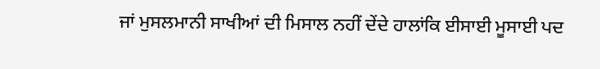ਜਾਂ ਮੁਸਲਮਾਨੀ ਸਾਖੀਆਂ ਦੀ ਮਿਸਾਲ ਨਹੀਂ ਦੇਂਦੇ ਹਾਲਾਂਕਿ ਈਸਾਈ ਮੂਸਾਈ ਪਦ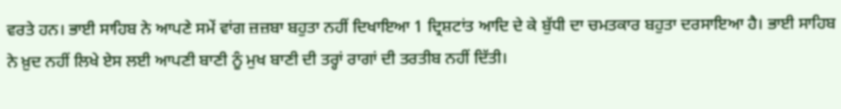ਵਰਤੇ ਹਨ। ਭਾਈ ਸਾਹਿਬ ਨੇ ਆਪਣੇ ਸਮੇਂ ਵਾਂਗ ਜ਼ਜ਼ਬਾ ਬਹੁਤਾ ਨਹੀਂ ਦਿਖਾਇਆ 1 ਦ੍ਰਿਸ਼ਟਾਂਤ ਆਦਿ ਦੇ ਕੇ ਬੁੱਧੀ ਦਾ ਚਮਤਕਾਰ ਬਹੁਤਾ ਦਰਸਾਇਆ ਹੈ। ਭਾਈ ਸਾਹਿਬ ਨੇ ਖ਼ੁਦ ਨਹੀਂ ਲਿਖੇ ਏਸ ਲਈ ਆਪਣੀ ਬਾਣੀ ਨੂੰ ਮੁਖ ਬਾਣੀ ਦੀ ਤਰ੍ਹਾਂ ਰਾਗਾਂ ਦੀ ਤਰਤੀਬ ਨਹੀਂ ਦਿੱਤੀ।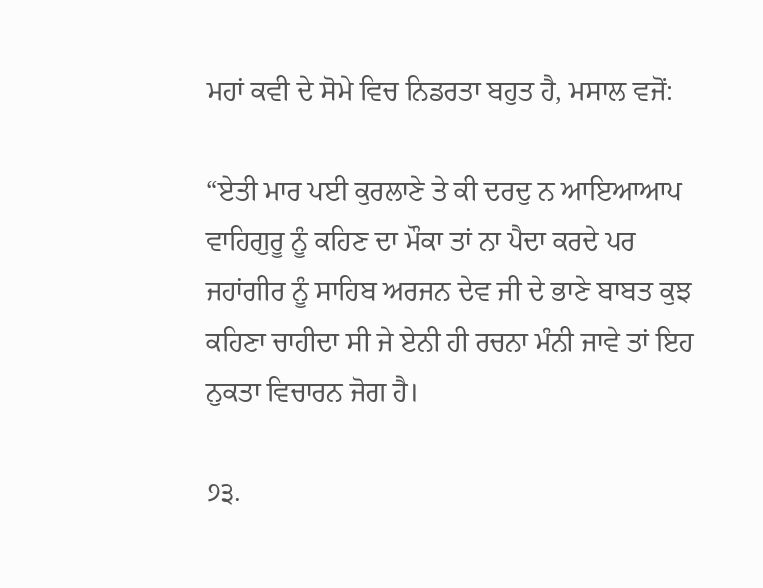ਮਹਾਂ ਕਵੀ ਦੇ ਸੋਮੇ ਵਿਚ ਨਿਡਰਤਾ ਬਹੁਤ ਹੈ, ਮਸਾਲ ਵਜੋਂ:

“ਏਤੀ ਮਾਰ ਪਈ ਕੁਰਲਾਣੇ ਤੇ ਕੀ ਦਰਦੁ ਨ ਆਇਆਆਪ ਵਾਹਿਗੁਰੂ ਨੂੰ ਕਹਿਣ ਦਾ ਮੌਕਾ ਤਾਂ ਨਾ ਪੈਦਾ ਕਰਦੇ ਪਰ ਜਹਾਂਗੀਰ ਨੂੰ ਸਾਹਿਬ ਅਰਜਨ ਦੇਵ ਜੀ ਦੇ ਭਾਣੇ ਬਾਬਤ ਕੁਝ ਕਹਿਣਾ ਚਾਹੀਦਾ ਸੀ ਜੇ ਏਨੀ ਹੀ ਰਚਨਾ ਮੰਨੀ ਜਾਵੇ ਤਾਂ ਇਹ ਨੁਕਤਾ ਵਿਚਾਰਨ ਜੋਗ ਹੈ।

੭੩.